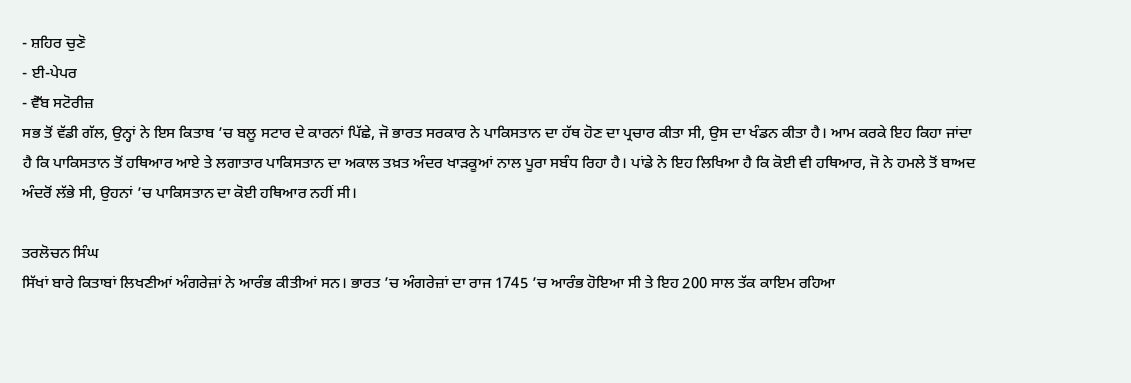- ਸ਼ਹਿਰ ਚੁਣੋ
- ਈ-ਪੇਪਰ
- ਵੈੱਬ ਸਟੋਰੀਜ਼
ਸਭ ਤੋਂ ਵੱਡੀ ਗੱਲ, ਉਨ੍ਹਾਂ ਨੇ ਇਸ ਕਿਤਾਬ ’ਚ ਬਲੂ ਸਟਾਰ ਦੇ ਕਾਰਨਾਂ ਪਿੱਛੇ, ਜੋ ਭਾਰਤ ਸਰਕਾਰ ਨੇ ਪਾਕਿਸਤਾਨ ਦਾ ਹੱਥ ਹੋਣ ਦਾ ਪ੍ਰਚਾਰ ਕੀਤਾ ਸੀ, ਉਸ ਦਾ ਖੰਡਨ ਕੀਤਾ ਹੈ। ਆਮ ਕਰਕੇ ਇਹ ਕਿਹਾ ਜਾਂਦਾ ਹੈ ਕਿ ਪਾਕਿਸਤਾਨ ਤੋਂ ਹਥਿਆਰ ਆਏ ਤੇ ਲਗਾਤਾਰ ਪਾਕਿਸਤਾਨ ਦਾ ਅਕਾਲ ਤਖ਼ਤ ਅੰਦਰ ਖਾੜਕੂਆਂ ਨਾਲ ਪੂਰਾ ਸਬੰਧ ਰਿਹਾ ਹੈ। ਪਾਂਡੇ ਨੇ ਇਹ ਲਿਖਿਆ ਹੈ ਕਿ ਕੋਈ ਵੀ ਹਥਿਆਰ, ਜੋ ਨੇ ਹਮਲੇ ਤੋਂ ਬਾਅਦ ਅੰਦਰੋਂ ਲੱਭੇ ਸੀ, ਉਹਨਾਂ ’ਚ ਪਾਕਿਸਤਾਨ ਦਾ ਕੋਈ ਹਥਿਆਰ ਨਹੀਂ ਸੀ।

ਤਰਲੋਚਨ ਸਿੰਘ
ਸਿੱਖਾਂ ਬਾਰੇ ਕਿਤਾਬਾਂ ਲਿਖਣੀਆਂ ਅੰਗਰੇਜ਼ਾਂ ਨੇ ਆਰੰਭ ਕੀਤੀਆਂ ਸਨ। ਭਾਰਤ ’ਚ ਅੰਗਰੇਜ਼ਾਂ ਦਾ ਰਾਜ 1745 ’ਚ ਆਰੰਭ ਹੋਇਆ ਸੀ ਤੇ ਇਹ 200 ਸਾਲ ਤੱਕ ਕਾਇਮ ਰਹਿਆ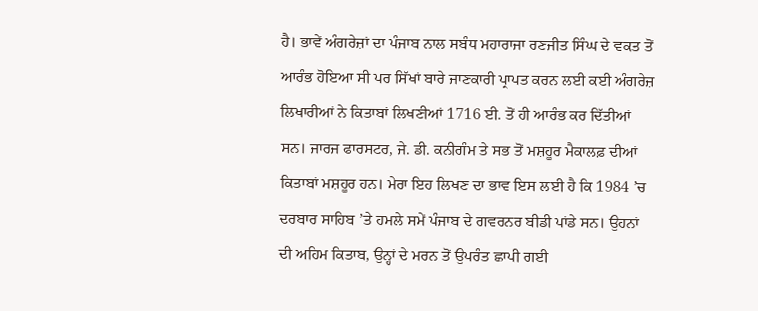ਹੈ। ਭਾਵੇਂ ਅੰਗਰੇਜ਼ਾਂ ਦਾ ਪੰਜਾਬ ਨਾਲ ਸਬੰਧ ਮਹਾਰਾਜਾ ਰਣਜੀਤ ਸਿੰਘ ਦੇ ਵਕਤ ਤੋਂ ਆਰੰਭ ਹੋਇਆ ਸੀ ਪਰ ਸਿੱਖਾਂ ਬਾਰੇ ਜਾਣਕਾਰੀ ਪ੍ਰਾਪਤ ਕਰਨ ਲਈ ਕਈ ਅੰਗਰੇਜ਼ ਲਿਖਾਰੀਆਂ ਨੇ ਕਿਤਾਬਾਂ ਲਿਖਣੀਆਂ 1716 ਈ. ਤੋਂ ਹੀ ਆਰੰਭ ਕਰ ਦਿੱਤੀਆਂ ਸਨ। ਜਾਰਜ ਫਾਰਸਟਰ, ਜੇ. ਡੀ. ਕਨੀਗੰਮ ਤੇ ਸਭ ਤੋਂ ਮਸ਼ਹੂਰ ਮੈਕਾਲਫ਼ ਦੀਆਂ ਕਿਤਾਬਾਂ ਮਸ਼ਹੂਰ ਹਨ। ਮੇਰਾ ਇਹ ਲਿਖਣ ਦਾ ਭਾਵ ਇਸ ਲਈ ਹੈ ਕਿ 1984 ’ਚ ਦਰਬਾਰ ਸਾਹਿਬ ’ਤੇ ਹਮਲੇ ਸਮੇਂ ਪੰਜਾਬ ਦੇ ਗਵਰਨਰ ਬੀਡੀ ਪਾਂਡੇ ਸਨ। ਉਹਨਾਂ ਦੀ ਅਹਿਮ ਕਿਤਾਬ, ਉਨ੍ਹਾਂ ਦੇ ਮਰਨ ਤੋਂ ਉਪਰੰਤ ਛਾਪੀ ਗਈ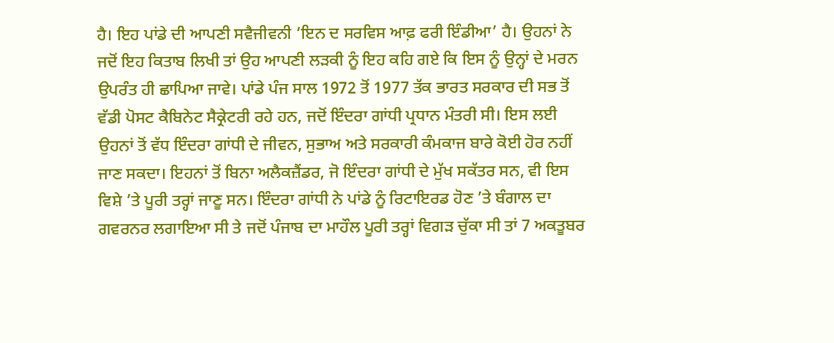ਹੈ। ਇਹ ਪਾਂਡੇ ਦੀ ਆਪਣੀ ਸਵੈਜੀਵਨੀ ‘ਇਨ ਦ ਸਰਵਿਸ ਆਫ਼ ਫਰੀ ਇੰਡੀਆ’ ਹੈ। ਉਹਨਾਂ ਨੇ ਜਦੋਂ ਇਹ ਕਿਤਾਬ ਲਿਖੀ ਤਾਂ ਉਹ ਆਪਣੀ ਲੜਕੀ ਨੂੰ ਇਹ ਕਹਿ ਗਏ ਕਿ ਇਸ ਨੂੰ ਉਨ੍ਹਾਂ ਦੇ ਮਰਨ ਉਪਰੰਤ ਹੀ ਛਾਪਿਆ ਜਾਵੇ। ਪਾਂਡੇ ਪੰਜ ਸਾਲ 1972 ਤੋਂ 1977 ਤੱਕ ਭਾਰਤ ਸਰਕਾਰ ਦੀ ਸਭ ਤੋਂ ਵੱਡੀ ਪੋਸਟ ਕੈਬਿਨੇਟ ਸੈਕ੍ਰੇਟਰੀ ਰਹੇ ਹਨ, ਜਦੋਂ ਇੰਦਰਾ ਗਾਂਧੀ ਪ੍ਰਧਾਨ ਮੰਤਰੀ ਸੀ। ਇਸ ਲਈ ਉਹਨਾਂ ਤੋਂ ਵੱਧ ਇੰਦਰਾ ਗਾਂਧੀ ਦੇ ਜੀਵਨ, ਸੁਭਾਅ ਅਤੇ ਸਰਕਾਰੀ ਕੰਮਕਾਜ ਬਾਰੇ ਕੋਈ ਹੋਰ ਨਹੀਂ ਜਾਣ ਸਕਦਾ। ਇਹਨਾਂ ਤੋਂ ਬਿਨਾ ਅਲੈਕਜ਼ੈਂਡਰ, ਜੋ ਇੰਦਰਾ ਗਾਂਧੀ ਦੇ ਮੁੱਖ ਸਕੱਤਰ ਸਨ, ਵੀ ਇਸ ਵਿਸ਼ੇ ’ਤੇ ਪੂਰੀ ਤਰ੍ਹਾਂ ਜਾਣੂ ਸਨ। ਇੰਦਰਾ ਗਾਂਧੀ ਨੇ ਪਾਂਡੇ ਨੂੰ ਰਿਟਾਇਰਡ ਹੋਣ ’ਤੇ ਬੰਗਾਲ ਦਾ ਗਵਰਨਰ ਲਗਾਇਆ ਸੀ ਤੇ ਜਦੋਂ ਪੰਜਾਬ ਦਾ ਮਾਹੌਲ ਪੂਰੀ ਤਰ੍ਹਾਂ ਵਿਗੜ ਚੁੱਕਾ ਸੀ ਤਾਂ 7 ਅਕਤੂਬਰ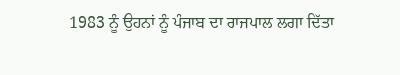1983 ਨੂੰ ਉਹਨਾਂ ਨੂੰ ਪੰਜਾਬ ਦਾ ਰਾਜਪਾਲ ਲਗਾ ਦਿੱਤਾ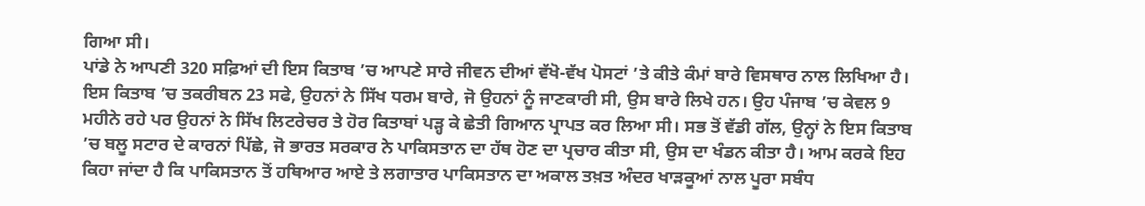ਗਿਆ ਸੀ।
ਪਾਂਡੇ ਨੇ ਆਪਣੀ 320 ਸਫ਼ਿਆਂ ਦੀ ਇਸ ਕਿਤਾਬ ’ਚ ਆਪਣੇ ਸਾਰੇ ਜੀਵਨ ਦੀਆਂ ਵੱਖੋ-ਵੱਖ ਪੋਸਟਾਂ ’ਤੇ ਕੀਤੇ ਕੰਮਾਂ ਬਾਰੇ ਵਿਸਥਾਰ ਨਾਲ ਲਿਖਿਆ ਹੈ। ਇਸ ਕਿਤਾਬ ’ਚ ਤਕਰੀਬਨ 23 ਸਫੇ, ਉਹਨਾਂ ਨੇ ਸਿੱਖ ਧਰਮ ਬਾਰੇ, ਜੋ ਉਹਨਾਂ ਨੂੰ ਜਾਣਕਾਰੀ ਸੀ, ਉਸ ਬਾਰੇ ਲਿਖੇ ਹਨ। ਉਹ ਪੰਜਾਬ ’ਚ ਕੇਵਲ 9 ਮਹੀਨੇ ਰਹੇ ਪਰ ਉਹਨਾਂ ਨੇ ਸਿੱਖ ਲਿਟਰੇਚਰ ਤੇ ਹੋਰ ਕਿਤਾਬਾਂ ਪੜ੍ਹ ਕੇ ਛੇਤੀ ਗਿਆਨ ਪ੍ਰਾਪਤ ਕਰ ਲਿਆ ਸੀ। ਸਭ ਤੋਂ ਵੱਡੀ ਗੱਲ, ਉਨ੍ਹਾਂ ਨੇ ਇਸ ਕਿਤਾਬ ’ਚ ਬਲੂ ਸਟਾਰ ਦੇ ਕਾਰਨਾਂ ਪਿੱਛੇ, ਜੋ ਭਾਰਤ ਸਰਕਾਰ ਨੇ ਪਾਕਿਸਤਾਨ ਦਾ ਹੱਥ ਹੋਣ ਦਾ ਪ੍ਰਚਾਰ ਕੀਤਾ ਸੀ, ਉਸ ਦਾ ਖੰਡਨ ਕੀਤਾ ਹੈ। ਆਮ ਕਰਕੇ ਇਹ ਕਿਹਾ ਜਾਂਦਾ ਹੈ ਕਿ ਪਾਕਿਸਤਾਨ ਤੋਂ ਹਥਿਆਰ ਆਏ ਤੇ ਲਗਾਤਾਰ ਪਾਕਿਸਤਾਨ ਦਾ ਅਕਾਲ ਤਖ਼ਤ ਅੰਦਰ ਖਾੜਕੂਆਂ ਨਾਲ ਪੂਰਾ ਸਬੰਧ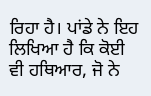ਰਿਹਾ ਹੈ। ਪਾਂਡੇ ਨੇ ਇਹ ਲਿਖਿਆ ਹੈ ਕਿ ਕੋਈ ਵੀ ਹਥਿਆਰ, ਜੋ ਨੇ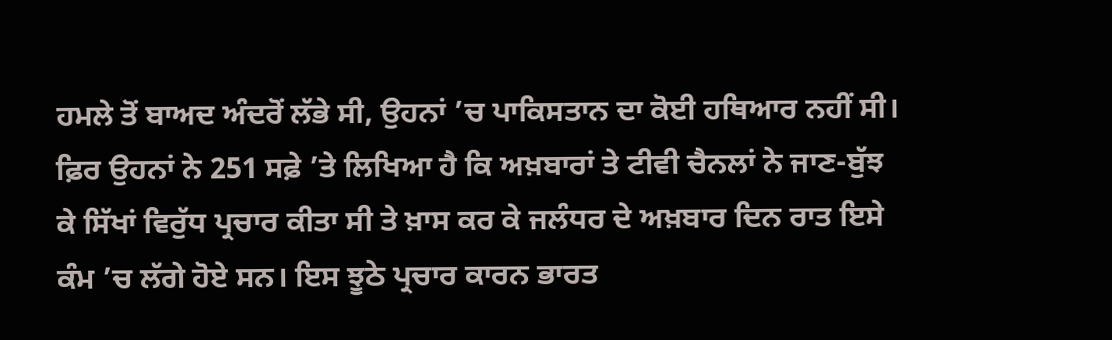ਹਮਲੇ ਤੋਂ ਬਾਅਦ ਅੰਦਰੋਂ ਲੱਭੇ ਸੀ, ਉਹਨਾਂ ’ਚ ਪਾਕਿਸਤਾਨ ਦਾ ਕੋਈ ਹਥਿਆਰ ਨਹੀਂ ਸੀ। ਫ਼ਿਰ ਉਹਨਾਂ ਨੇ 251 ਸਫ਼ੇ ’ਤੇ ਲਿਖਿਆ ਹੈ ਕਿ ਅਖ਼ਬਾਰਾਂ ਤੇ ਟੀਵੀ ਚੈਨਲਾਂ ਨੇ ਜਾਣ-ਬੁੱਝ ਕੇ ਸਿੱਖਾਂ ਵਿਰੁੱਧ ਪ੍ਰਚਾਰ ਕੀਤਾ ਸੀ ਤੇ ਖ਼ਾਸ ਕਰ ਕੇ ਜਲੰਧਰ ਦੇ ਅਖ਼ਬਾਰ ਦਿਨ ਰਾਤ ਇਸੇ ਕੰਮ ’ਚ ਲੱਗੇ ਹੋਏ ਸਨ। ਇਸ ਝੂਠੇ ਪ੍ਰਚਾਰ ਕਾਰਨ ਭਾਰਤ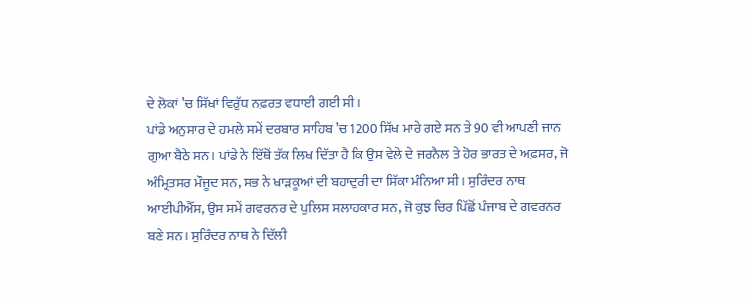ਦੇ ਲੋਕਾਂ ’ਚ ਸਿੱਖਾਂ ਵਿਰੁੱਧ ਨਫ਼ਰਤ ਵਧਾਈ ਗਈ ਸੀ।
ਪਾਂਡੇ ਅਨੁਸਾਰ ਦੇ ਹਮਲੇ ਸਮੇਂ ਦਰਬਾਰ ਸਾਹਿਬ ’ਚ 1200 ਸਿੱਖ ਮਾਰੇ ਗਏ ਸਨ ਤੇ 90 ਵੀ ਆਪਣੀ ਜਾਨ ਗੁਆ ਬੈਠੇ ਸਨ। ਪਾਂਡੇ ਨੇ ਇੱਥੋਂ ਤੱਕ ਲਿਖ ਦਿੱਤਾ ਹੈ ਕਿ ਉਸ ਵੇਲੇ ਦੇ ਜਰਨੈਲ ਤੇ ਹੋਰ ਭਾਰਤ ਦੇ ਅਫ਼ਸਰ, ਜੋ ਅੰਮ੍ਰਿਤਸਰ ਮੌਜੂਦ ਸਨ, ਸਭ ਨੇ ਖਾੜਕੂਆਂ ਦੀ ਬਹਾਦੁਰੀ ਦਾ ਸਿੱਕਾ ਮੰਨਿਆ ਸੀ। ਸੁਰਿੰਦਰ ਨਾਥ ਆਈਪੀਐੱਸ, ਉਸ ਸਮੇਂ ਗਵਰਨਰ ਦੇ ਪੁਲਿਸ ਸਲਾਹਕਾਰ ਸਨ, ਜੋ ਕੁਝ ਚਿਰ ਪਿੱਛੋਂ ਪੰਜਾਬ ਦੇ ਗਵਰਨਰ ਬਣੇ ਸਨ। ਸੁਰਿੰਦਰ ਨਾਥ ਨੇ ਦਿੱਲੀ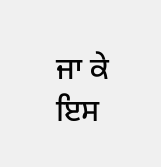ਜਾ ਕੇ ਇਸ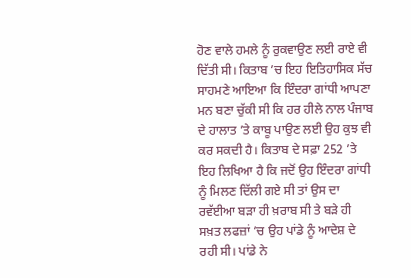ਹੋਣ ਵਾਲੇ ਹਮਲੇ ਨੂੰ ਰੁਕਵਾਉਣ ਲਈ ਰਾਏ ਵੀ ਦਿੱਤੀ ਸੀ। ਕਿਤਾਬ ’ਚ ਇਹ ਇਤਿਹਾਸਿਕ ਸੱਚ ਸਾਹਮਣੇ ਆਇਆ ਕਿ ਇੰਦਰਾ ਗਾਂਧੀ ਆਪਣਾ ਮਨ ਬਣਾ ਚੁੱਕੀ ਸੀ ਕਿ ਹਰ ਹੀਲੇ ਨਾਲ ਪੰਜਾਬ ਦੇ ਹਾਲਾਤ ’ਤੇ ਕਾਬੂ ਪਾਉਣ ਲਈ ਉਹ ਕੁਝ ਵੀ ਕਰ ਸਕਦੀ ਹੈ। ਕਿਤਾਬ ਦੇ ਸਫ਼ਾ 252 ’ਤੇ ਇਹ ਲਿਖਿਆ ਹੈ ਕਿ ਜਦੋਂ ਉਹ ਇੰਦਰਾ ਗਾਂਧੀ ਨੂੰ ਮਿਲਣ ਦਿੱਲੀ ਗਏ ਸੀ ਤਾਂ ਉਸ ਦਾ ਰਵੱਈਆ ਬੜਾ ਹੀ ਖ਼ਰਾਬ ਸੀ ਤੇ ਬੜੇ ਹੀ ਸਖ਼ਤ ਲਫਜ਼ਾਂ ’ਚ ਉਹ ਪਾਂਡੇ ਨੂੰ ਆਦੇਸ਼ ਦੇ ਰਹੀ ਸੀ। ਪਾਂਡੇ ਨੇ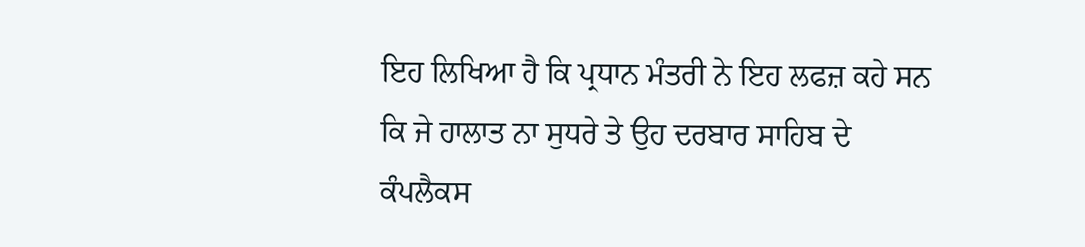ਇਹ ਲਿਖਿਆ ਹੈ ਕਿ ਪ੍ਰਧਾਨ ਮੰਤਰੀ ਨੇ ਇਹ ਲਫਜ਼ ਕਹੇ ਸਨ ਕਿ ਜੇ ਹਾਲਾਤ ਨਾ ਸੁਧਰੇ ਤੇ ਉਹ ਦਰਬਾਰ ਸਾਹਿਬ ਦੇ ਕੰਪਲੈਕਸ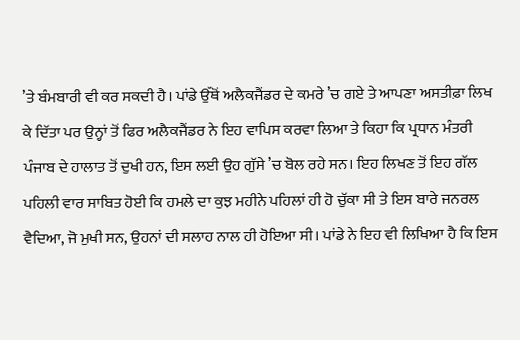’ਤੇ ਬੰਮਬਾਰੀ ਵੀ ਕਰ ਸਕਦੀ ਹੈ। ਪਾਂਡੇ ਉੱਥੋਂ ਅਲੈਕਜੈਂਡਰ ਦੇ ਕਮਰੇ ’ਚ ਗਏ ਤੇ ਆਪਣਾ ਅਸਤੀਫ਼ਾ ਲਿਖ ਕੇ ਦਿੱਤਾ ਪਰ ਉਨ੍ਹਾਂ ਤੋਂ ਫਿਰ ਅਲੈਕਜੈਂਡਰ ਨੇ ਇਹ ਵਾਪਿਸ ਕਰਵਾ ਲਿਆ ਤੇ ਕਿਹਾ ਕਿ ਪ੍ਰਧਾਨ ਮੰਤਰੀ ਪੰਜਾਬ ਦੇ ਹਾਲਾਤ ਤੋਂ ਦੁਖੀ ਹਨ, ਇਸ ਲਈ ਉਹ ਗੁੱਸੇ ’ਚ ਬੋਲ ਰਹੇ ਸਨ। ਇਹ ਲਿਖਣ ਤੋਂ ਇਹ ਗੱਲ ਪਹਿਲੀ ਵਾਰ ਸਾਬਿਤ ਹੋਈ ਕਿ ਹਮਲੇ ਦਾ ਕੁਝ ਮਹੀਨੇ ਪਹਿਲਾਂ ਹੀ ਹੋ ਚੁੱਕਾ ਸੀ ਤੇ ਇਸ ਬਾਰੇ ਜਨਰਲ ਵੈਦਿਆ, ਜੋ ਮੁਖੀ ਸਨ, ਉਹਨਾਂ ਦੀ ਸਲਾਹ ਨਾਲ ਹੀ ਹੋਇਆ ਸੀ। ਪਾਂਡੇ ਨੇ ਇਹ ਵੀ ਲਿਖਿਆ ਹੈ ਕਿ ਇਸ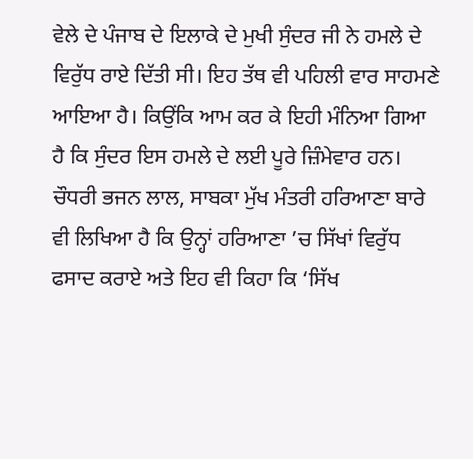ਵੇਲੇ ਦੇ ਪੰਜਾਬ ਦੇ ਇਲਾਕੇ ਦੇ ਮੁਖੀ ਸੁੰਦਰ ਜੀ ਨੇ ਹਮਲੇ ਦੇ ਵਿਰੁੱਧ ਰਾਏ ਦਿੱਤੀ ਸੀ। ਇਹ ਤੱਥ ਵੀ ਪਹਿਲੀ ਵਾਰ ਸਾਹਮਣੇ ਆਇਆ ਹੈ। ਕਿਉਂਕਿ ਆਮ ਕਰ ਕੇ ਇਹੀ ਮੰਨਿਆ ਗਿਆ ਹੈ ਕਿ ਸੁੰਦਰ ਇਸ ਹਮਲੇ ਦੇ ਲਈ ਪੂਰੇ ਜ਼ਿੰਮੇਵਾਰ ਹਨ। ਚੌਧਰੀ ਭਜਨ ਲਾਲ, ਸਾਬਕਾ ਮੁੱਖ ਮੰਤਰੀ ਹਰਿਆਣਾ ਬਾਰੇ ਵੀ ਲਿਖਿਆ ਹੈ ਕਿ ਉਨ੍ਹਾਂ ਹਰਿਆਣਾ ’ਚ ਸਿੱਖਾਂ ਵਿਰੁੱਧ ਫਸਾਦ ਕਰਾਏ ਅਤੇ ਇਹ ਵੀ ਕਿਹਾ ਕਿ ‘ਸਿੱਖ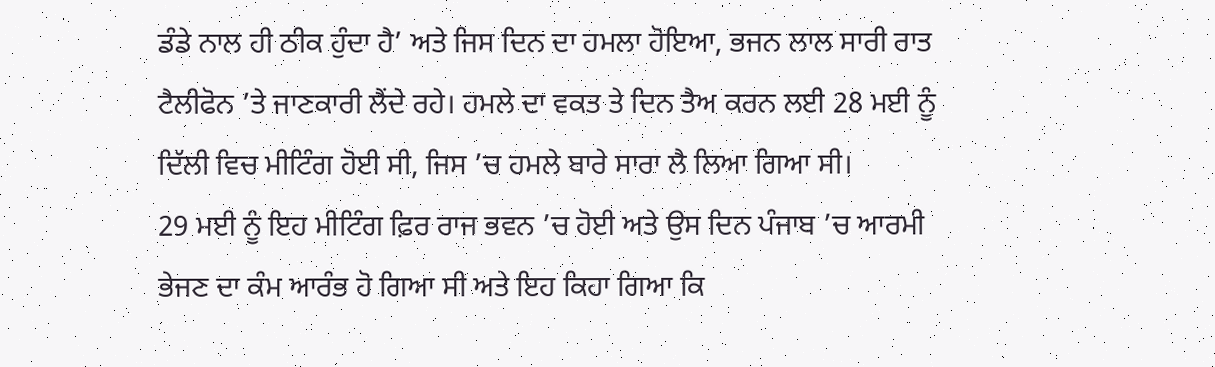ਡੰਡੇ ਨਾਲ ਹੀ ਠੀਕ ਹੁੰਦਾ ਹੈ’ ਅਤੇ ਜਿਸ ਦਿਨ ਦਾ ਹਮਲਾ ਹੋਇਆ, ਭਜਨ ਲਾਲ ਸਾਰੀ ਰਾਤ ਟੈਲੀਫੋਨ ’ਤੇ ਜਾਣਕਾਰੀ ਲੈਂਦੇ ਰਹੇ। ਹਮਲੇ ਦਾ ਵਕਤ ਤੇ ਦਿਨ ਤੈਅ ਕਰਨ ਲਈ 28 ਮਈ ਨੂੰ ਦਿੱਲੀ ਵਿਚ ਮੀਟਿੰਗ ਹੋਈ ਸੀ, ਜਿਸ ’ਚ ਹਮਲੇ ਬਾਰੇ ਸਾਰਾ ਲੈ ਲਿਆ ਗਿਆ ਸੀ।
29 ਮਈ ਨੂੰ ਇਹ ਮੀਟਿੰਗ ਫ਼ਿਰ ਰਾਜ ਭਵਨ ’ਚ ਹੋਈ ਅਤੇ ਉਸ ਦਿਨ ਪੰਜਾਬ ’ਚ ਆਰਮੀ ਭੇਜਣ ਦਾ ਕੰਮ ਆਰੰਭ ਹੋ ਗਿਆ ਸੀ ਅਤੇ ਇਹ ਕਿਹਾ ਗਿਆ ਕਿ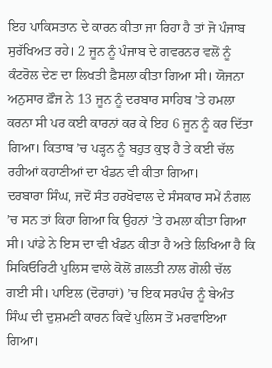ਇਹ ਪਾਕਿਸਤਾਨ ਦੇ ਕਾਰਨ ਕੀਤਾ ਜਾ ਰਿਹਾ ਹੈ ਤਾਂ ਜੋ ਪੰਜਾਬ ਸੁਰੱਖਿਅਤ ਰਹੇ। 2 ਜੂਨ ਨੂੰ ਪੰਜਾਬ ਦੇ ਗਵਰਨਰ ਵਲੋਂ ਨੂੰ ਕੰਟਰੋਲ ਦੇਣ ਦਾ ਲਿਖਤੀ ਫ਼ੈਸਲਾ ਕੀਤਾ ਗਿਆ ਸੀ। ਯੋਜਨਾ ਅਨੁਸਾਰ ਫ਼ੌਜ ਨੇ 13 ਜੂਨ ਨੂੰ ਦਰਬਾਰ ਸਾਹਿਬ ’ਤੇ ਹਮਲਾ ਕਰਨਾ ਸੀ ਪਰ ਕਈ ਕਾਰਨਾਂ ਕਰ ਕੇ ਇਹ 6 ਜੂਨ ਨੂੰ ਕਰ ਦਿੱਤਾ ਗਿਆ। ਕਿਤਾਬ ’ਚ ਪੜ੍ਹਨ ਨੂੰ ਬਹੁਤ ਕੁਝ ਹੈ ਤੇ ਕਈ ਚੱਲ ਰਹੀਆਂ ਕਹਾਣੀਆਂ ਦਾ ਖੰਡਨ ਵੀ ਕੀਤਾ ਗਿਆ।
ਦਰਬਾਰਾ ਸਿੰਘ, ਜਦੋਂ ਸੰਤ ਹਰਖੋਵਾਲ ਦੇ ਸੰਸਕਾਰ ਸਮੇਂ ਨੰਗਲ ’ਚ ਸਨ ਤਾਂ ਕਿਹਾ ਗਿਆ ਕਿ ਉਹਨਾਂ ’ਤੇ ਹਮਲਾ ਕੀਤਾ ਗਿਆ ਸੀ। ਪਾਂਡੇ ਨੇ ਇਸ ਦਾ ਵੀ ਖੰਡਨ ਕੀਤਾ ਹੈ ਅਤੇ ਲਿਖਿਆ ਹੈ ਕਿ ਸਿਕਿਓਰਿਟੀ ਪੁਲਿਸ ਵਾਲੇ ਕੋਲੋਂ ਗ਼ਲਤੀ ਨਾਲ ਗੋਲੀ ਚੱਲ ਗਈ ਸੀ। ਪਾਇਲ (ਦੋਰਾਹਾਂ) ’ਚ ਇਕ ਸਰਪੰਚ ਨੂੰ ਬੇਅੰਤ ਸਿੰਘ ਦੀ ਦੁਸ਼ਮਣੀ ਕਾਰਨ ਕਿਵੇਂ ਪੁਲਿਸ ਤੋਂ ਮਰਵਾਇਆ ਗਿਆ।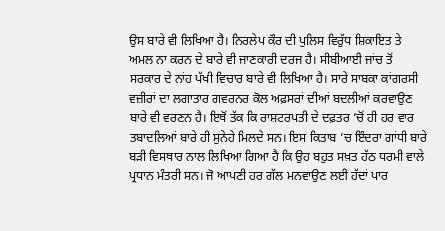ਉਸ ਬਾਰੇ ਵੀ ਲਿਖਿਆ ਹੈ। ਨਿਰਲੇਪ ਕੌਰ ਦੀ ਪੁਲਿਸ ਵਿਰੁੱਧ ਸ਼ਿਕਾਇਤ ਤੇ ਅਮਲ ਨਾ ਕਰਨ ਦੇ ਬਾਰੇ ਵੀ ਜਾਣਕਾਰੀ ਦਰਜ ਹੈ। ਸੀਬੀਆਈ ਜਾਂਚ ਤੋਂ ਸਰਕਾਰ ਦੇ ਨਾਂਹ ਪੱਖੀ ਵਿਚਾਰ ਬਾਰੇ ਵੀ ਲਿਖਿਆ ਹੈ। ਸਾਰੇ ਸਾਬਕਾ ਕਾਂਗਰਸੀ ਵਜ਼ੀਰਾਂ ਦਾ ਲਗਾਤਾਰ ਗਵਰਨਰ ਕੋਲ ਅਫ਼ਸਰਾਂ ਦੀਆਂ ਬਦਲੀਆਂ ਕਰਵਾਉਣ ਬਾਰੇ ਵੀ ਵਰਣਨ ਹੈ। ਇਥੋਂ ਤੱਕ ਕਿ ਰਾਸ਼ਟਰਪਤੀ ਦੇ ਦਫ਼ਤਰ ’ਚੋਂ ਹੀ ਹਰ ਵਾਰ ਤਬਾਦਲਿਆਂ ਬਾਰੇ ਹੀ ਸੁਨੇਹੇ ਮਿਲਦੇ ਸਨ। ਇਸ ਕਿਤਾਬ ’ਚ ਇੰਦਰਾ ਗਾਂਧੀ ਬਾਰੇ ਬੜੀ ਵਿਸਥਾਰ ਨਾਲ ਲਿਖਿਆ ਗਿਆ ਹੈ ਕਿ ਉਹ ਬਹੁਤ ਸਖ਼ਤ ਹੱਠ ਧਰਮੀ ਵਾਲੇ ਪ੍ਰਧਾਨ ਮੰਤਰੀ ਸਨ। ਜੋ ਆਪਣੀ ਹਰ ਗੱਲ ਮਨਵਾਉਣ ਲਈ ਹੱਦਾਂ ਪਾਰ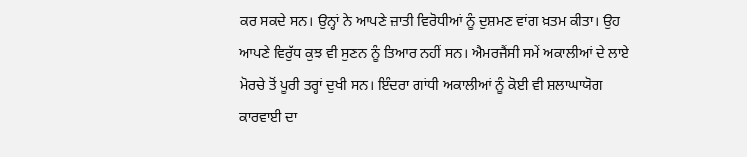ਕਰ ਸਕਦੇ ਸਨ। ਉਨ੍ਹਾਂ ਨੇ ਆਪਣੇ ਜ਼ਾਤੀ ਵਿਰੋਧੀਆਂ ਨੂੰ ਦੁਸ਼ਮਣ ਵਾਂਗ ਖ਼ਤਮ ਕੀਤਾ। ਉਹ ਆਪਣੇ ਵਿਰੁੱਧ ਕੁਝ ਵੀ ਸੁਣਨ ਨੂੰ ਤਿਆਰ ਨਹੀਂ ਸਨ। ਐਮਰਜੈਂਸੀ ਸਮੇਂ ਅਕਾਲੀਆਂ ਦੇ ਲਾਏ ਮੋਰਚੇ ਤੋਂ ਪੂਰੀ ਤਰ੍ਹਾਂ ਦੁਖੀ ਸਨ। ਇੰਦਰਾ ਗਾਂਧੀ ਅਕਾਲੀਆਂ ਨੂੰ ਕੋਈ ਵੀ ਸ਼ਲਾਘਾਯੋਗ ਕਾਰਵਾਈ ਦਾ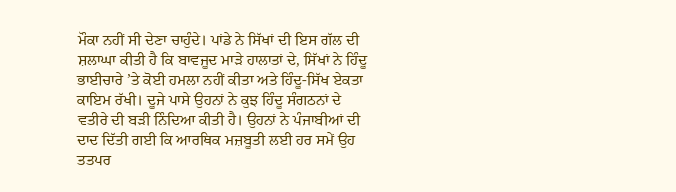ਮੌਕਾ ਨਹੀਂ ਸੀ ਦੇਣਾ ਚਾਹੁੰਦੇ। ਪਾਂਡੇ ਨੇ ਸਿੱਖਾਂ ਦੀ ਇਸ ਗੱਲ ਦੀ ਸ਼ਲਾਘਾ ਕੀਤੀ ਹੈ ਕਿ ਬਾਵਜੂਦ ਮਾੜੇ ਹਾਲਾਤਾਂ ਦੇ, ਸਿੱਖਾਂ ਨੇ ਹਿੰਦੂ ਭਾਈਚਾਰੇ ’ਤੇ ਕੋਈ ਹਮਲਾ ਨਹੀਂ ਕੀਤਾ ਅਤੇ ਹਿੰਦੂ-ਸਿੱਖ ਏਕਤਾ ਕਾਇਮ ਰੱਖੀ। ਦੂਜੇ ਪਾਸੇ ਉਹਨਾਂ ਨੇ ਕੁਝ ਹਿੰਦੂ ਸੰਗਠਨਾਂ ਦੇ ਵਤੀਰੇ ਦੀ ਬੜੀ ਨਿੰਦਿਆ ਕੀਤੀ ਹੈ। ਉਹਨਾਂ ਨੇ ਪੰਜਾਬੀਆਂ ਦੀ ਦਾਦ ਦਿੱਤੀ ਗਈ ਕਿ ਆਰਥਿਕ ਮਜ਼ਬੂਤੀ ਲਈ ਹਰ ਸਮੇਂ ਉਹ ਤਤਪਰ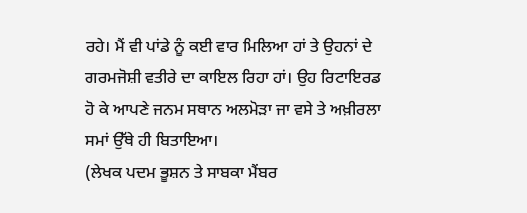ਰਹੇ। ਮੈਂ ਵੀ ਪਾਂਡੇ ਨੂੰ ਕਈ ਵਾਰ ਮਿਲਿਆ ਹਾਂ ਤੇ ਉਹਨਾਂ ਦੇ ਗਰਮਜੋਸ਼ੀ ਵਤੀਰੇ ਦਾ ਕਾਇਲ ਰਿਹਾ ਹਾਂ। ਉਹ ਰਿਟਾਇਰਡ ਹੋ ਕੇ ਆਪਣੇ ਜਨਮ ਸਥਾਨ ਅਲਮੋੜਾ ਜਾ ਵਸੇ ਤੇ ਅਖ਼ੀਰਲਾ ਸਮਾਂ ਉੱਥੇ ਹੀ ਬਿਤਾਇਆ।
(ਲੇਖਕ ਪਦਮ ਭੂਸ਼ਨ ਤੇ ਸਾਬਕਾ ਮੈਂਬਰ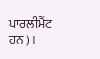ਪਾਰਲੀਮੈਂਟ ਹਨ)।